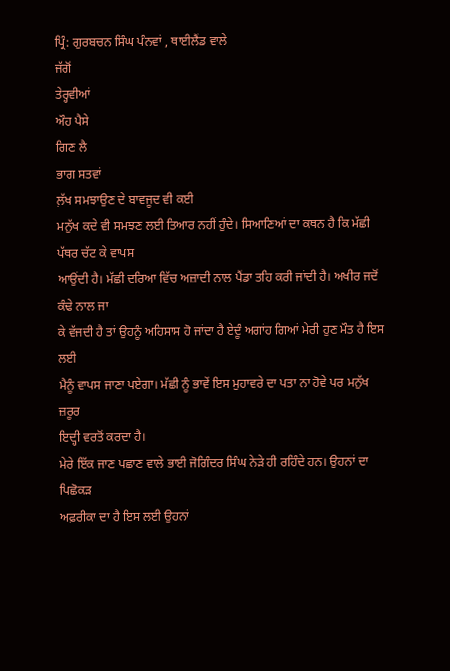ਪ੍ਰਿੰ: ਗੁਰਬਚਨ ਸਿੰਘ ਪੰਨਵਾਂ , ਥਾਈਲੈਂਡ ਵਾਲੇ
ਜੱਗੋਂ
ਤੇਰ੍ਹਵੀਆਂ
ਔਹ ਪੈਸੇ
ਗਿਣ ਲੈ
ਭਾਗ ਸਤਵਾਂ
ਲ਼ੱਖ ਸਮਝਾਉਣ ਦੇ ਬਾਵਜੂਦ ਵੀ ਕਈ
ਮਨੁੱਖ ਕਦੇ ਵੀ ਸਮਝਣ ਲਈ ਤਿਆਰ ਨਹੀਂ ਹੁੰਦੇ। ਸਿਆਣਿਆਂ ਦਾ ਕਥਨ ਹੈ ਕਿ ਮੱਛੀ ਪੱਥਰ ਚੱਟ ਕੇ ਵਾਪਸ
ਆਉਂਦੀ ਹੈ। ਮੱਛੀ ਦਰਿਆ ਵਿੱਚ ਅਜ਼ਾਦੀ ਨਾਲ ਪੈਂਡਾ ਤਹਿ ਕਰੀ ਜਾਂਦੀ ਹੈ। ਅਖੀਰ ਜਦੋਂ ਕੰਢੇ ਨਾਲ ਜਾ
ਕੇ ਵੱਜਦੀ ਹੈ ਤਾਂ ਉਹਨੂੰ ਅਹਿਸਾਸ ਹੋ ਜਾਂਦਾ ਹੈ ਏਦੂੰ ਅਗਾਂਹ ਗਿਆਂ ਮੇਰੀ ਹੁਣ ਮੌਤ ਹੈ ਇਸ ਲਈ
ਮੈਨੂੰ ਵਾਪਸ ਜਾਣਾ ਪਏਗਾ। ਮੱਛੀ ਨੂੰ ਭਾਵੇਂ ਇਸ ਮੁਹਾਵਰੇ ਦਾ ਪਤਾ ਨਾ ਹੋਵੇ ਪਰ ਮਨੁੱਖ ਜ਼ਰੂਰ
ਇਦ੍ਹੀ ਵਰਤੋਂ ਕਰਦਾ ਹੈ।
ਮੇਰੇ ਇੱਕ ਜਾਣ ਪਛਾਣ ਵਾਲੇ ਭਾਈ ਜੋਗਿੰਦਰ ਸਿੰਘ ਨੇੜੇ ਹੀ ਰਹਿੰਦੇ ਹਨ। ਉਹਨਾਂ ਦਾ ਪਿਛੋਕੜ
ਅਫ਼ਰੀਕਾ ਦਾ ਹੈ ਇਸ ਲਈ ਉਹਨਾਂ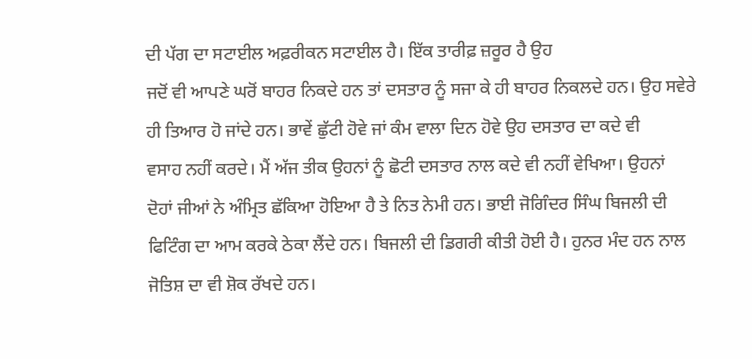ਦੀ ਪੱਗ ਦਾ ਸਟਾਈਲ ਅਫ਼ਰੀਕਨ ਸਟਾਈਲ ਹੈ। ਇੱਕ ਤਾਰੀਫ਼ ਜ਼ਰੂਰ ਹੈ ਉਹ
ਜਦੋਂ ਵੀ ਆਪਣੇ ਘਰੋਂ ਬਾਹਰ ਨਿਕਦੇ ਹਨ ਤਾਂ ਦਸਤਾਰ ਨੂੰ ਸਜਾ ਕੇ ਹੀ ਬਾਹਰ ਨਿਕਲਦੇ ਹਨ। ਉਹ ਸਵੇਰੇ
ਹੀ ਤਿਆਰ ਹੋ ਜਾਂਦੇ ਹਨ। ਭਾਵੇਂ ਛੁੱਟੀ ਹੋਵੇ ਜਾਂ ਕੰਮ ਵਾਲਾ ਦਿਨ ਹੋਵੇ ਉਹ ਦਸਤਾਰ ਦਾ ਕਦੇ ਵੀ
ਵਸਾਹ ਨਹੀਂ ਕਰਦੇ। ਮੈਂ ਅੱਜ ਤੀਕ ਉਹਨਾਂ ਨੂੰ ਛੋਟੀ ਦਸਤਾਰ ਨਾਲ ਕਦੇ ਵੀ ਨਹੀਂ ਵੇਖਿਆ। ਉਹਨਾਂ
ਦੋਹਾਂ ਜੀਆਂ ਨੇ ਅੰਮ੍ਰਿਤ ਛੱਕਿਆ ਹੋਇਆ ਹੈ ਤੇ ਨਿਤ ਨੇਮੀ ਹਨ। ਭਾਈ ਜੋਗਿੰਦਰ ਸਿੰਘ ਬਿਜਲੀ ਦੀ
ਫਿਟਿੰਗ ਦਾ ਆਮ ਕਰਕੇ ਠੇਕਾ ਲੈਂਦੇ ਹਨ। ਬਿਜਲੀ ਦੀ ਡਿਗਰੀ ਕੀਤੀ ਹੋਈ ਹੈ। ਹੁਨਰ ਮੰਦ ਹਨ ਨਾਲ
ਜੋਤਿਸ਼ ਦਾ ਵੀ ਸ਼ੋਕ ਰੱਖਦੇ ਹਨ।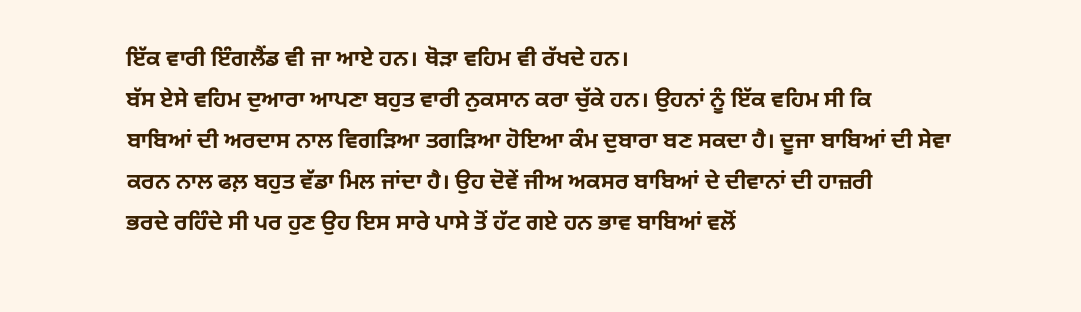ਇੱਕ ਵਾਰੀ ਇੰਗਲੈਂਡ ਵੀ ਜਾ ਆਏ ਹਨ। ਥੋੜਾ ਵਹਿਮ ਵੀ ਰੱਖਦੇ ਹਨ।
ਬੱਸ ਏਸੇ ਵਹਿਮ ਦੁਆਰਾ ਆਪਣਾ ਬਹੁਤ ਵਾਰੀ ਨੁਕਸਾਨ ਕਰਾ ਚੁੱਕੇ ਹਨ। ਉਹਨਾਂ ਨੂੰ ਇੱਕ ਵਹਿਮ ਸੀ ਕਿ
ਬਾਬਿਆਂ ਦੀ ਅਰਦਾਸ ਨਾਲ ਵਿਗੜਿਆ ਤਗੜਿਆ ਹੋਇਆ ਕੰਮ ਦੁਬਾਰਾ ਬਣ ਸਕਦਾ ਹੈ। ਦੂਜਾ ਬਾਬਿਆਂ ਦੀ ਸੇਵਾ
ਕਰਨ ਨਾਲ ਫਲ਼ ਬਹੁਤ ਵੱਡਾ ਮਿਲ ਜਾਂਦਾ ਹੈ। ਉਹ ਦੋਵੇਂ ਜੀਅ ਅਕਸਰ ਬਾਬਿਆਂ ਦੇ ਦੀਵਾਨਾਂ ਦੀ ਹਾਜ਼ਰੀ
ਭਰਦੇ ਰਹਿੰਦੇ ਸੀ ਪਰ ਹੁਣ ਉਹ ਇਸ ਸਾਰੇ ਪਾਸੇ ਤੋਂ ਹੱਟ ਗਏ ਹਨ ਭਾਵ ਬਾਬਿਆਂ ਵਲੋਂ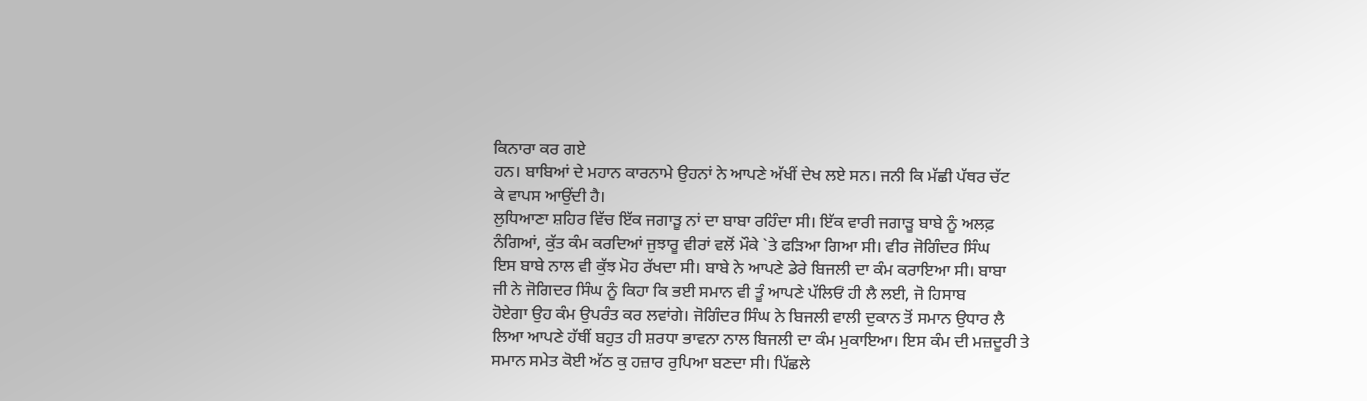ਕਿਨਾਰਾ ਕਰ ਗਏ
ਹਨ। ਬਾਬਿਆਂ ਦੇ ਮਹਾਨ ਕਾਰਨਾਮੇ ਉਹਨਾਂ ਨੇ ਆਪਣੇ ਅੱਖੀਂ ਦੇਖ ਲਏ ਸਨ। ਜਨੀ ਕਿ ਮੱਛੀ ਪੱਥਰ ਚੱਟ
ਕੇ ਵਾਪਸ ਆਉਂਦੀ ਹੈ।
ਲੁਧਿਆਣਾ ਸ਼ਹਿਰ ਵਿੱਚ ਇੱਕ ਜਗਾੜੂ ਨਾਂ ਦਾ ਬਾਬਾ ਰਹਿੰਦਾ ਸੀ। ਇੱਕ ਵਾਰੀ ਜਗਾੜੂ ਬਾਬੇ ਨੂੰ ਅਲਫ਼
ਨੰਗਿਆਂ, ਕੁੱਤ ਕੰਮ ਕਰਦਿਆਂ ਜੁਝਾਰੂ ਵੀਰਾਂ ਵਲੋਂ ਮੌਕੇ `ਤੇ ਫੜਿਆ ਗਿਆ ਸੀ। ਵੀਰ ਜੋਗਿੰਦਰ ਸਿੰਘ
ਇਸ ਬਾਬੇ ਨਾਲ ਵੀ ਕੁੱਝ ਮੋਹ ਰੱਖਦਾ ਸੀ। ਬਾਬੇ ਨੇ ਆਪਣੇ ਡੇਰੇ ਬਿਜਲੀ ਦਾ ਕੰਮ ਕਰਾਇਆ ਸੀ। ਬਾਬਾ
ਜੀ ਨੇ ਜੋਗਿਦਰ ਸਿੰਘ ਨੂੰ ਕਿਹਾ ਕਿ ਭਈ ਸਮਾਨ ਵੀ ਤੂੰ ਆਪਣੇ ਪੱਲਿਓਂ ਹੀ ਲੈ ਲਈ, ਜੋ ਹਿਸਾਬ
ਹੋਏਗਾ ਉਹ ਕੰਮ ਉਪਰੰਤ ਕਰ ਲਵਾਂਗੇ। ਜੋਗਿੰਦਰ ਸਿੰਘ ਨੇ ਬਿਜਲੀ ਵਾਲੀ ਦੁਕਾਨ ਤੋਂ ਸਮਾਨ ਉਧਾਰ ਲੈ
ਲਿਆ ਆਪਣੇ ਹੱਥੀਂ ਬਹੁਤ ਹੀ ਸ਼ਰਧਾ ਭਾਵਨਾ ਨਾਲ ਬਿਜਲੀ ਦਾ ਕੰਮ ਮੁਕਾਇਆ। ਇਸ ਕੰਮ ਦੀ ਮਜ਼ਦੂਰੀ ਤੇ
ਸਮਾਨ ਸਮੇਤ ਕੋਈ ਅੱਠ ਕੁ ਹਜ਼ਾਰ ਰੁਪਿਆ ਬਣਦਾ ਸੀ। ਪਿੱਛਲੇ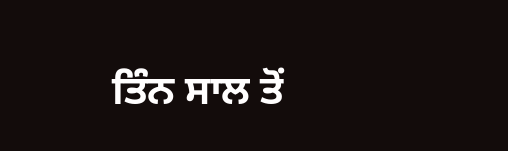ਤਿੰਨ ਸਾਲ ਤੋਂ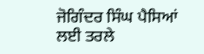ਜੋਗਿੰਦਰ ਸਿੰਘ ਪੈਸਿਆਂ
ਲਈ ਤਰਲੇ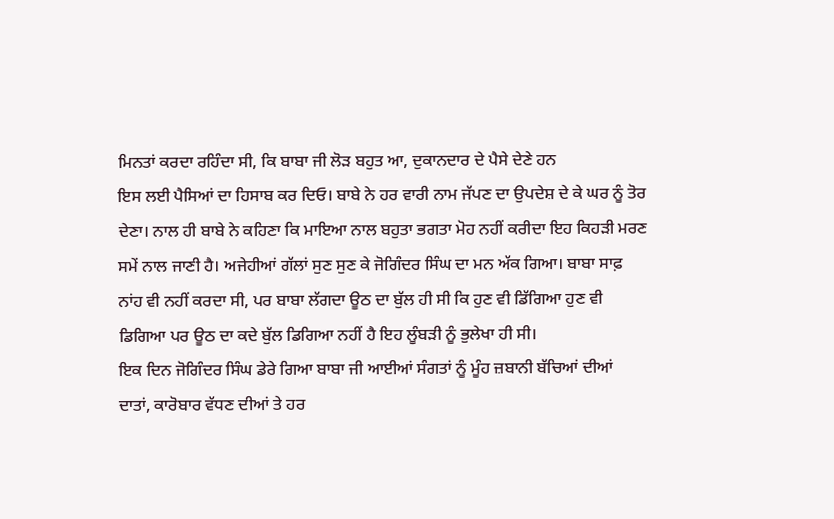ਮਿਨਤਾਂ ਕਰਦਾ ਰਹਿੰਦਾ ਸੀ, ਕਿ ਬਾਬਾ ਜੀ ਲੋੜ ਬਹੁਤ ਆ, ਦੁਕਾਨਦਾਰ ਦੇ ਪੈਸੇ ਦੇਣੇ ਹਨ
ਇਸ ਲਈ ਪੈਸਿਆਂ ਦਾ ਹਿਸਾਬ ਕਰ ਦਿਓ। ਬਾਬੇ ਨੇ ਹਰ ਵਾਰੀ ਨਾਮ ਜੱਪਣ ਦਾ ਉਪਦੇਸ਼ ਦੇ ਕੇ ਘਰ ਨੂੰ ਤੋਰ
ਦੇਣਾ। ਨਾਲ ਹੀ ਬਾਬੇ ਨੇ ਕਹਿਣਾ ਕਿ ਮਾਇਆ ਨਾਲ ਬਹੁਤਾ ਭਗਤਾ ਮੋਹ ਨਹੀਂ ਕਰੀਦਾ ਇਹ ਕਿਹੜੀ ਮਰਣ
ਸਮੇਂ ਨਾਲ ਜਾਣੀ ਹੈ। ਅਜੇਹੀਆਂ ਗੱਲਾਂ ਸੁਣ ਸੁਣ ਕੇ ਜੋਗਿੰਦਰ ਸਿੰਘ ਦਾ ਮਨ ਅੱਕ ਗਿਆ। ਬਾਬਾ ਸਾਫ਼
ਨਾਂਹ ਵੀ ਨਹੀਂ ਕਰਦਾ ਸੀ, ਪਰ ਬਾਬਾ ਲੱਗਦਾ ਊਠ ਦਾ ਬੁੱਲ ਹੀ ਸੀ ਕਿ ਹੁਣ ਵੀ ਡਿੱਗਿਆ ਹੁਣ ਵੀ
ਡਿਗਿਆ ਪਰ ਊਠ ਦਾ ਕਦੇ ਬੁੱਲ ਡਿਗਿਆ ਨਹੀਂ ਹੈ ਇਹ ਲੂੰਬੜੀ ਨੂੰ ਭੁਲੇਖਾ ਹੀ ਸੀ।
ਇਕ ਦਿਨ ਜੋਗਿੰਦਰ ਸਿੰਘ ਡੇਰੇ ਗਿਆ ਬਾਬਾ ਜੀ ਆਈਆਂ ਸੰਗਤਾਂ ਨੂੰ ਮੂੰਹ ਜ਼ਬਾਨੀ ਬੱਚਿਆਂ ਦੀਆਂ
ਦਾਤਾਂ, ਕਾਰੋਬਾਰ ਵੱਧਣ ਦੀਆਂ ਤੇ ਹਰ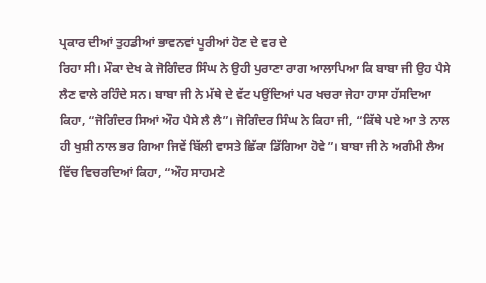ਪ੍ਰਕਾਰ ਦੀਆਂ ਤੁਹਡੀਆਂ ਭਾਵਨਵਾਂ ਪੂਰੀਆਂ ਹੋਣ ਦੇ ਵਰ ਦੇ
ਰਿਹਾ ਸੀ। ਮੌਕਾ ਦੇਖ ਕੇ ਜੋਗਿੰਦਰ ਸਿੰਘ ਨੇ ਉਹੀ ਪੁਰਾਣਾ ਰਾਗ ਆਲਾਪਿਆ ਕਿ ਬਾਬਾ ਜੀ ਉਹ ਪੈਸੇ
ਲੈਣ ਵਾਲੇ ਰਹਿੰਦੇ ਸਨ। ਬਾਬਾ ਜੀ ਨੇ ਮੱਥੇ ਦੇ ਵੱਟ ਪਉਂਦਿਆਂ ਪਰ ਖਚਰਾ ਜੇਹਾ ਹਾਸਾ ਹੱਸਦਿਆ
ਕਿਹਾ, “ਜੋਗਿੰਦਰ ਸਿਆਂ ਔਹ ਪੈਸੇ ਲੈ ਲੈ”। ਜੋਗਿੰਦਰ ਸਿੰਘ ਨੇ ਕਿਹਾ ਜੀ, “ਕਿੱਥੇ ਪਏ ਆ ਤੇ ਨਾਲ
ਹੀ ਖੁਸ਼ੀ ਨਾਲ ਭਰ ਗਿਆ ਜਿਵੇਂ ਬਿੱਲੀ ਵਾਸਤੇ ਛਿੱਕਾ ਡਿੱਗਿਆ ਹੋਵੇ”। ਬਾਬਾ ਜੀ ਨੇ ਅਗੰਮੀ ਲੈਅ
ਵਿੱਚ ਵਿਚਰਦਿਆਂ ਕਿਹਾ, “ਔਹ ਸਾਹਮਣੇ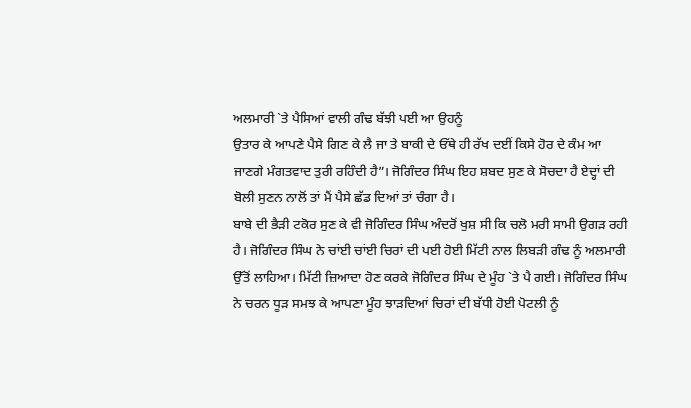ਅਲਮਾਰੀ `ਤੇ ਪੈਸਿਆਂ ਵਾਲੀ ਗੰਢ ਬੱਝੀ ਪਈ ਆ ਉਹਨੂੰ
ਉਤਾਰ ਕੇ ਆਪਣੇ ਪੈਸੇ ਗਿਣ ਕੇ ਲੈ ਜਾ ਤੇ ਬਾਕੀ ਦੇ ਓੱਥੇ ਹੀ ਰੱਖ ਦਈਂ ਕਿਸੇ ਹੋਰ ਦੇ ਕੰਮ ਆ
ਜਾਣਗੇ ਮੰਗਤਵਾਦ ਤੁਰੀ ਰਹਿੰਦੀ ਹੈ”। ਜੋਗਿੰਦਰ ਸਿੰਘ ਇਹ ਸ਼ਬਦ ਸੁਣ ਕੇ ਸੋਚਦਾ ਹੈ ਏਦ੍ਹਾਂ ਦੀ
ਬੋਲੀ ਸੁਣਨ ਨਾਲੋਂ ਤਾਂ ਮੈਂ ਪੈਸੇ ਛੱਡ ਦਿਆਂ ਤਾਂ ਚੰਗਾ ਹੈ।
ਬਾਬੇ ਦੀ ਭੈੜੀ ਟਕੋਰ ਸੁਣ ਕੇ ਵੀ ਜੋਗਿੰਦਰ ਸਿੰਘ ਅੰਦਰੋਂ ਖੁਸ਼ ਸੀ ਕਿ ਚਲੋ ਮਰੀ ਸਾਮੀ ਉਗੜ ਰਹੀ
ਹੈ। ਜੋਗਿੰਦਰ ਸਿੰਘ ਨੇ ਚਾਂਈ ਚਾਂਈ ਚਿਰਾਂ ਦੀ ਪਈ ਹੋਈ ਮਿੱਟੀ ਨਾਲ ਲਿਬੜੀ ਗੰਢ ਨੂੰ ਅਲਮਾਰੀ
ਉੱਤੋਂ ਲਾਹਿਆ। ਮਿੱਟੀ ਜ਼ਿਆਦਾ ਹੋਣ ਕਰਕੇ ਜੋਗਿੰਦਰ ਸਿੰਘ ਦੇ ਮੂੰਹ `ਤੇ ਪੈ ਗਈ। ਜੋਗਿੰਦਰ ਸਿੰਘ
ਨੇ ਚਰਨ ਧੂੜ ਸਮਝ ਕੇ ਆਪਣਾ ਮੂੰਹ ਝਾੜਦਿਆਂ ਚਿਰਾਂ ਦੀ ਬੱਧੀ ਹੋਈ ਪੋਟਲੀ ਨੂੰ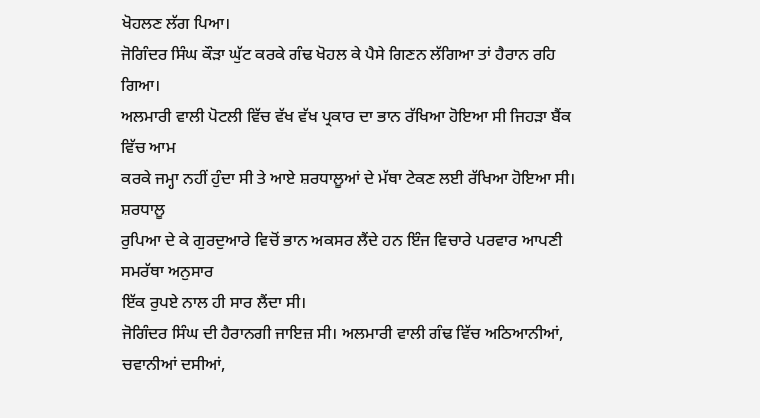ਖੋਹਲਣ ਲੱਗ ਪਿਆ।
ਜੋਗਿੰਦਰ ਸਿੰਘ ਕੌੜਾ ਘੁੱਟ ਕਰਕੇ ਗੰਢ ਖੋਹਲ ਕੇ ਪੈਸੇ ਗਿਣਨ ਲੱਗਿਆ ਤਾਂ ਹੈਰਾਨ ਰਹਿ ਗਿਆ।
ਅਲਮਾਰੀ ਵਾਲੀ ਪੋਟਲੀ ਵਿੱਚ ਵੱਖ ਵੱਖ ਪ੍ਰਕਾਰ ਦਾ ਭਾਨ ਰੱਖਿਆ ਹੋਇਆ ਸੀ ਜਿਹੜਾ ਬੈਂਕ ਵਿੱਚ ਆਮ
ਕਰਕੇ ਜਮ੍ਹਾ ਨਹੀਂ ਹੁੰਦਾ ਸੀ ਤੇ ਆਏ ਸ਼ਰਧਾਲੂਆਂ ਦੇ ਮੱਥਾ ਟੇਕਣ ਲਈ ਰੱਖਿਆ ਹੋਇਆ ਸੀ। ਸ਼ਰਧਾਲੂ
ਰੁਪਿਆ ਦੇ ਕੇ ਗੁਰਦੁਆਰੇ ਵਿਚੋਂ ਭਾਨ ਅਕਸਰ ਲੈਂਦੇ ਹਨ ਇੰਜ ਵਿਚਾਰੇ ਪਰਵਾਰ ਆਪਣੀ ਸਮਰੱਥਾ ਅਨੁਸਾਰ
ਇੱਕ ਰੁਪਏ ਨਾਲ ਹੀ ਸਾਰ ਲੈਂਦਾ ਸੀ।
ਜੋਗਿੰਦਰ ਸਿੰਘ ਦੀ ਹੈਰਾਨਗੀ ਜਾਇਜ਼ ਸੀ। ਅਲਮਾਰੀ ਵਾਲੀ ਗੰਢ ਵਿੱਚ ਅਠਿਆਨੀਆਂ, ਚਵਾਨੀਆਂ ਦਸੀਆਂ,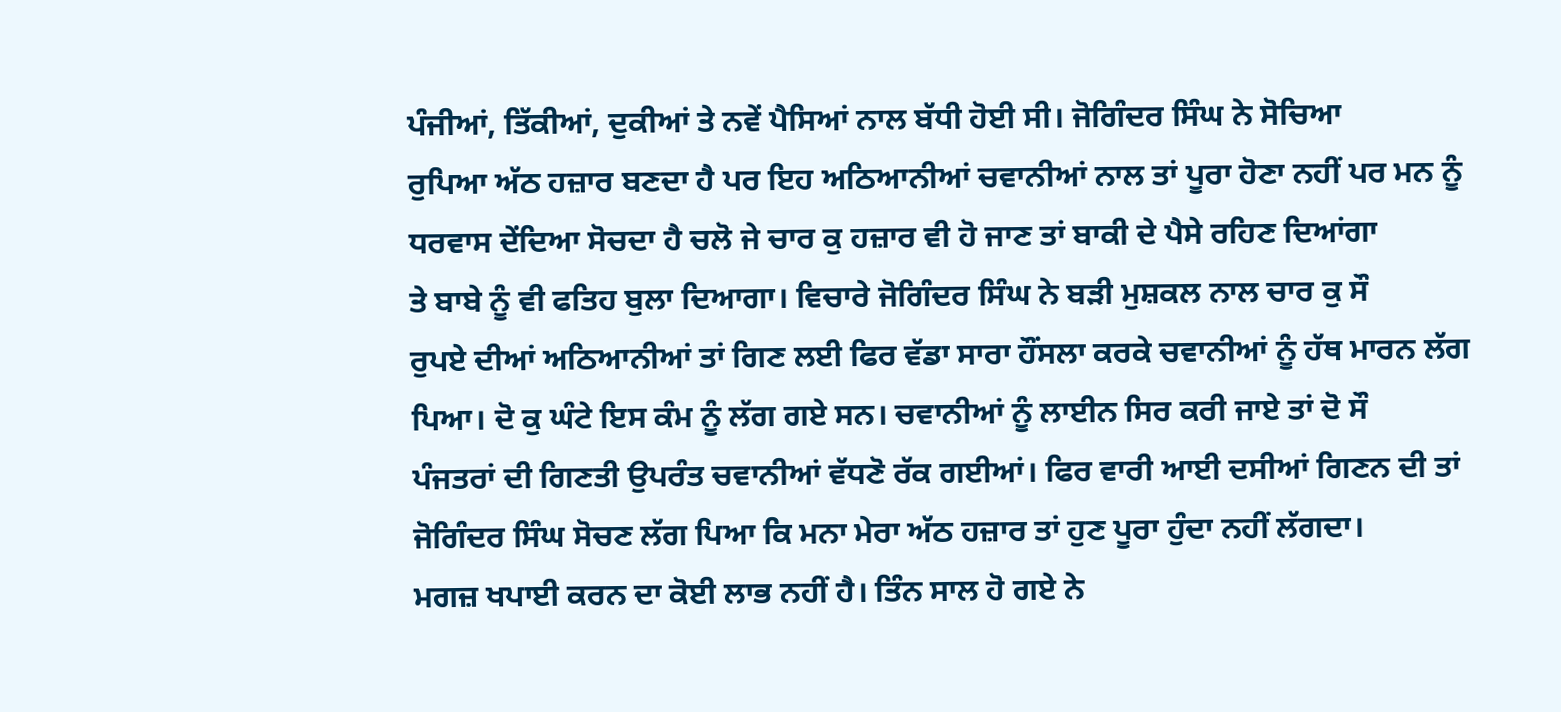ਪੰਜੀਆਂ, ਤਿੱਕੀਆਂ, ਦੁਕੀਆਂ ਤੇ ਨਵੇਂ ਪੈਸਿਆਂ ਨਾਲ ਬੱਧੀ ਹੋਈ ਸੀ। ਜੋਗਿੰਦਰ ਸਿੰਘ ਨੇ ਸੋਚਿਆ
ਰੁਪਿਆ ਅੱਠ ਹਜ਼ਾਰ ਬਣਦਾ ਹੈ ਪਰ ਇਹ ਅਠਿਆਨੀਆਂ ਚਵਾਨੀਆਂ ਨਾਲ ਤਾਂ ਪੂਰਾ ਹੋਣਾ ਨਹੀਂ ਪਰ ਮਨ ਨੂੰ
ਧਰਵਾਸ ਦੇਂਦਿਆ ਸੋਚਦਾ ਹੈ ਚਲੋ ਜੇ ਚਾਰ ਕੁ ਹਜ਼ਾਰ ਵੀ ਹੋ ਜਾਣ ਤਾਂ ਬਾਕੀ ਦੇ ਪੈਸੇ ਰਹਿਣ ਦਿਆਂਗਾ
ਤੇ ਬਾਬੇ ਨੂੰ ਵੀ ਫਤਿਹ ਬੁਲਾ ਦਿਆਗਾ। ਵਿਚਾਰੇ ਜੋਗਿੰਦਰ ਸਿੰਘ ਨੇ ਬੜੀ ਮੁਸ਼ਕਲ ਨਾਲ ਚਾਰ ਕੁ ਸੌ
ਰੁਪਏ ਦੀਆਂ ਅਠਿਆਨੀਆਂ ਤਾਂ ਗਿਣ ਲਈ ਫਿਰ ਵੱਡਾ ਸਾਰਾ ਹੌਂਸਲਾ ਕਰਕੇ ਚਵਾਨੀਆਂ ਨੂੰ ਹੱਥ ਮਾਰਨ ਲੱਗ
ਪਿਆ। ਦੋ ਕੁ ਘੰਟੇ ਇਸ ਕੰਮ ਨੂੰ ਲੱਗ ਗਏ ਸਨ। ਚਵਾਨੀਆਂ ਨੂੰ ਲਾਈਨ ਸਿਰ ਕਰੀ ਜਾਏ ਤਾਂ ਦੋ ਸੌ
ਪੰਜਤਰਾਂ ਦੀ ਗਿਣਤੀ ਉਪਰੰਤ ਚਵਾਨੀਆਂ ਵੱਧਣੋ ਰੱਕ ਗਈਆਂ। ਫਿਰ ਵਾਰੀ ਆਈ ਦਸੀਆਂ ਗਿਣਨ ਦੀ ਤਾਂ
ਜੋਗਿੰਦਰ ਸਿੰਘ ਸੋਚਣ ਲੱਗ ਪਿਆ ਕਿ ਮਨਾ ਮੇਰਾ ਅੱਠ ਹਜ਼ਾਰ ਤਾਂ ਹੁਣ ਪੂਰਾ ਹੁੰਦਾ ਨਹੀਂ ਲੱਗਦਾ।
ਮਗਜ਼ ਖਪਾਈ ਕਰਨ ਦਾ ਕੋਈ ਲਾਭ ਨਹੀਂ ਹੈ। ਤਿੰਨ ਸਾਲ ਹੋ ਗਏ ਨੇ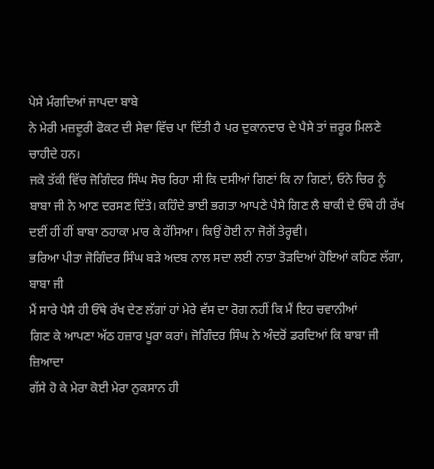ਪੇਸੇ ਮੰਗਦਿਆਂ ਜਾਪਦਾ ਬਾਬੇ
ਨੇ ਮੇਰੀ ਮਜ਼ਦੂਰੀ ਫੋਕਟ ਦੀ ਸੇਵਾ ਵਿੱਚ ਪਾ ਦਿੱਤੀ ਹੈ ਪਰ ਦੁਕਾਨਦਾਰ ਦੇ ਪੈਸੇ ਤਾਂ ਜ਼ਰੂਰ ਮਿਲਣੇ
ਚਾਹੀਦੇ ਹਨ।
ਜਕੋ ਤੱਕੀ ਵਿੱਚ ਜੋਗਿੰਦਰ ਸਿੰਘ ਸੋਚ ਰਿਹਾ ਸੀ ਕਿ ਦਸੀਆਂ ਗਿਣਾਂ ਕਿ ਨਾ ਗਿਣਾਂ, ਓਨੇ ਚਿਰ ਨੂੰ
ਬਾਬਾ ਜੀ ਨੇ ਆਣ ਦਰਸਣ ਦਿੱਤੇ। ਕਹਿੰਦੇ ਭਾਈ ਭਗਤਾ ਆਪਣੇ ਪੈਸੇ ਗਿਣ ਲੈ ਬਾਕੀ ਦੇ ਓੱਥੇ ਹੀ ਰੱਖ
ਦਈਂ ਹੀਂ ਹੀਂ ਬਾਬਾ ਠਹਾਕਾ ਮਾਰ ਕੇ ਹੱਸਿਆ। ਕਿਉਂ ਹੋਈ ਨਾ ਜੋਗੋਂ ਤੇਰ੍ਹਵੀ।
ਭਰਿਆ ਪੀਤਾ ਜੋਗਿੰਦਰ ਸਿੰਘ ਬੜੇ ਅਦਬ ਨਾਲ ਸਦਾ ਲਈ ਨਾਤਾ ਤੋੜਦਿਆਂ ਹੋਇਆਂ ਕਹਿਣ ਲੱਗਾ, ਬਾਬਾ ਜੀ
ਮੈਂ ਸਾਰੇ ਪੈਸੈ ਹੀ ਓੱਥੇ ਰੱਖ ਦੇਣ ਲੱਗਾਂ ਹਾਂ ਮੇਰੇ ਵੱਸ ਦਾ ਰੋਗ ਨਹੀਂ ਕਿ ਮੈਂ ਇਹ ਚਵਾਨੀਆਂ
ਗਿਣ ਕੇ ਆਪਣਾ ਅੱਠ ਹਜ਼ਾਰ ਪੂਰਾ ਕਰਾਂ। ਜੋਗਿੰਦਰ ਸਿੰਘ ਨੇ ਅੰਦਰੋਂ ਡਰਦਿਆਂ ਕਿ ਬਾਬਾ ਜੀ ਜ਼ਿਆਦਾ
ਗੱਸੇ ਹੋ ਕੇ ਮੇਰਾ ਕੋਈ ਮੇਰਾ ਨੁਕਸਾਨ ਹੀ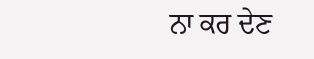ਨਾ ਕਰ ਦੇਣ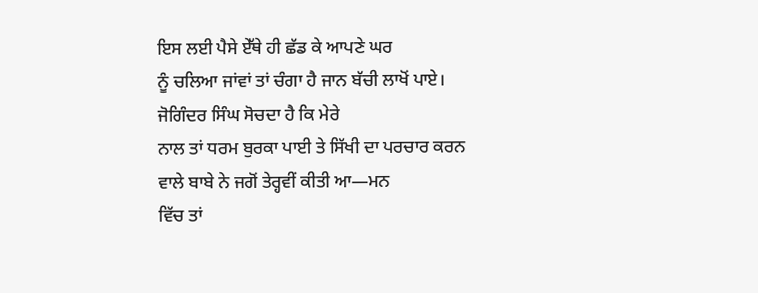ਇਸ ਲਈ ਪੈਸੇ ਏੱਥੇ ਹੀ ਛੱਡ ਕੇ ਆਪਣੇ ਘਰ
ਨੂੰ ਚਲਿਆ ਜਾਂਵਾਂ ਤਾਂ ਚੰਗਾ ਹੈ ਜਾਨ ਬੱਚੀ ਲਾਖੋਂ ਪਾਏ। ਜੋਗਿੰਦਰ ਸਿੰਘ ਸੋਚਦਾ ਹੈ ਕਿ ਮੇਰੇ
ਨਾਲ ਤਾਂ ਧਰਮ ਬੁਰਕਾ ਪਾਈ ਤੇ ਸਿੱਖੀ ਦਾ ਪਰਚਾਰ ਕਰਨ ਵਾਲੇ ਬਾਬੇ ਨੇ ਜਗੋਂ ਤੇਰ੍ਹਵੀਂ ਕੀਤੀ ਆ—ਮਨ
ਵਿੱਚ ਤਾਂ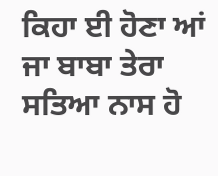ਕਿਹਾ ਈ ਹੋਣਾ ਆਂ ਜਾ ਬਾਬਾ ਤੇਰਾ ਸਤਿਆ ਨਾਸ ਹੋ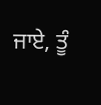ਜਾਏ, ਤੂੰ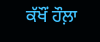ਕੱਖੌਂ ਹੌਲ਼ਾ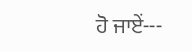ਹੋ ਜਾਏਂ---